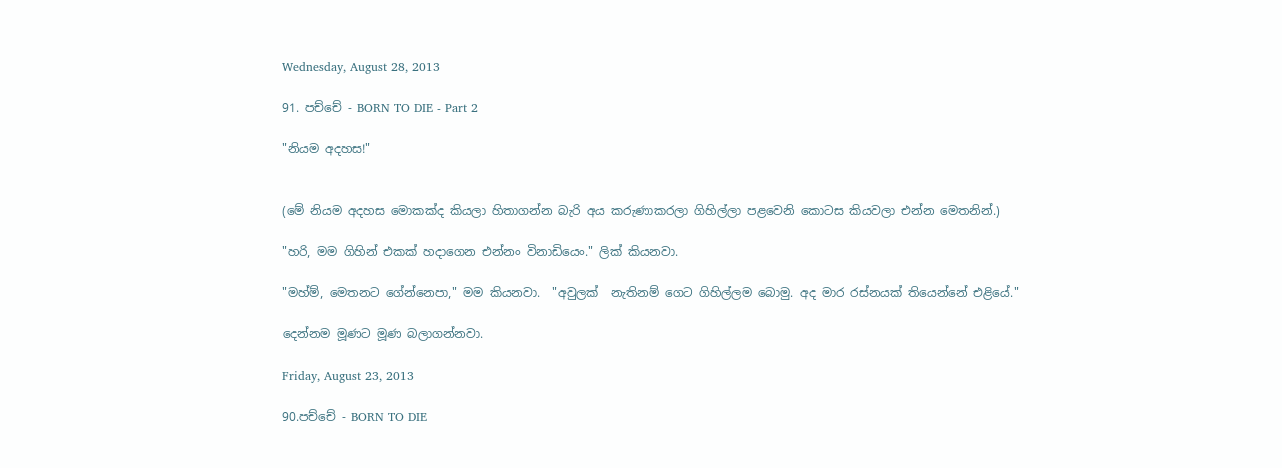Wednesday, August 28, 2013

91. පච්චේ - BORN TO DIE - Part 2

"නියම අදහස!"


(මේ නියම අදහස මොකක්ද කියලා හිතාගන්න බැරි අය කරුණාකරලා ගිහිල්ලා පළවෙනි කොටස කියවලා එන්න මෙතනින්.)

"හරි, මම ගිහින් එකක් හදාගෙන එන්නං විනාඩියෙං." ලික් කියනවා.

"මහ්ම්, මෙතනට ගේන්නෙපා," මම කියනවා.  "අවුලක්  නැතිනම් ගෙට ගිහිල්ලම බොමු. අද මාර රස්නයක් තියෙන්නේ එළියේ."

දෙන්නම මූණට මූණ බලාගන්නවා.

Friday, August 23, 2013

90.පච්චේ - BORN TO DIE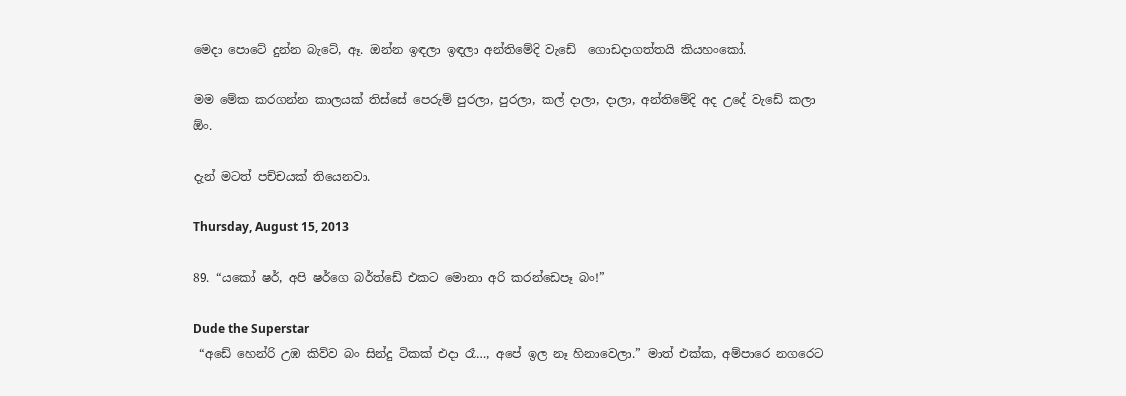මෙදා පොටේ දුන්න බැටේ, ඈ. ඔන්න ඉඳලා ඉඳලා අන්තිමේදි වැඩේ  ගොඩදාගත්තයි කියහංකෝ.

මම මේක කරගන්න කාලයක් තිස්සේ පෙරුම් පුරලා, පුරලා, කල් දාලා, දාලා, අන්තිමේදි අද උදේ වැඩේ කලා ඕං.

දැන් මටත් පච්චයක් තියෙනවා.

Thursday, August 15, 2013

89. “යකෝ ෂර්, අපි ෂර්ගෙ බර්ත්ඩේ එකට මොනා අරි කරන්ඩෙපෑ බං!”

Dude the Superstar
 “අඩේ හෙන්රි උඹ කිව්ව බං සින්දු ටිකක් එදා රෑ…, අපේ ඉල නෑ හිනාවෙලා.” මාත් එක්ක, අම්පාරෙ නගරෙට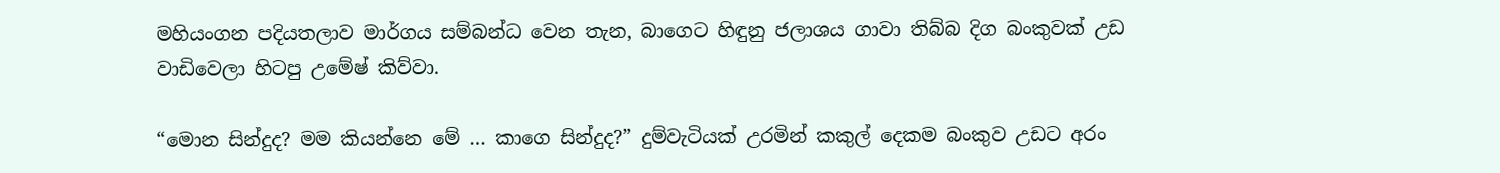මහියංගන පදියතලාව මාර්ගය සම්බන්ධ වෙන තැන, බාගෙට හිඳුනු ජලාශය ගාවා තිබ්බ දිග බංකුවක් උඩ වාඩිවෙලා හිටපු උමේෂ් කිව්වා.

“මොන සින්දුද? මම කියන්නෙ මේ … කාගෙ සින්දුද?” දුම්වැටියක් උරමින් කකුල් දෙකම බංකුව උඩට අරං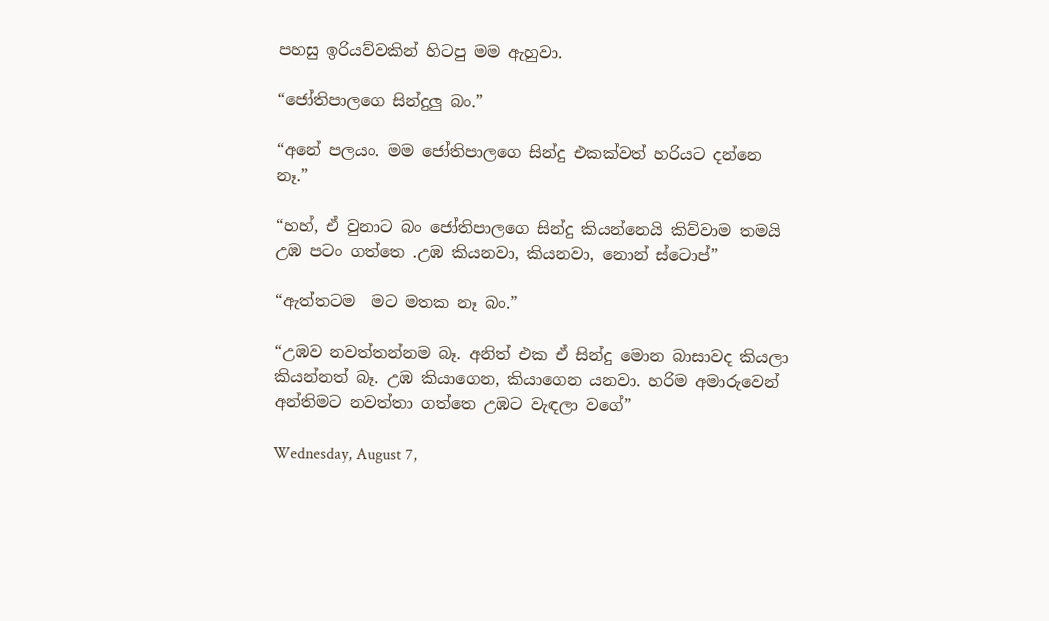පහසු ඉරියව්වකින් හිටපු මම ඇහුවා.

“ජෝතිපාලගෙ සින්දුලු බං.”

“අනේ පලයං. මම ජෝතිපාලගෙ සින්දු එකක්වත් හරියට දන්නෙ නෑ.”

“හහ්, ඒ වුනාට බං ජෝතිපාලගෙ සින්දු කියන්නෙයි කිව්වාම තමයි උඹ පටං ගත්තෙ .උඹ කියනවා, කියනවා, නොන් ස්ටොප්”

“ඇත්තටම  මට මතක නෑ බං.”

“උඹව නවත්තන්නම බෑ. අනිත් එක ඒ සින්දු මොන බාසාවද කියලා කියන්නත් බෑ. උඹ කියාගෙන, කියාගෙන යනවා. හරිම අමාරුවෙන් අන්තිමට නවත්තා ගත්තෙ උඹට වැඳලා වගේ”

Wednesday, August 7,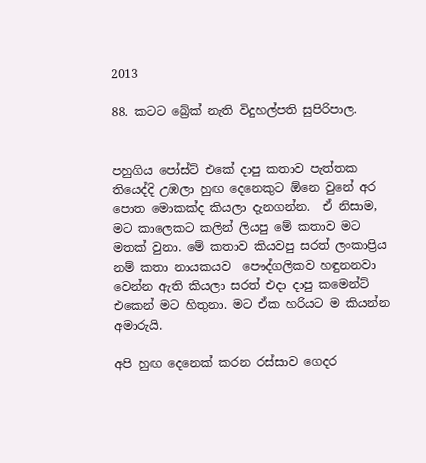2013

88. කටට බ්‍රේක් නැති විදුහල්පති සුපිරිපාල.


පහුගිය පෝස්ට් එකේ දාපු කතාව පැත්තක තියෙද්දි උඹලා හුඟ දෙනෙකුට ඕනෙ වුනේ අර පොත මොකක්ද කියලා දැනගන්න.  ඒ නිසාම, මට කාලෙකට කලින් ලියපු මේ කතාව මට මතක් වුනා. මේ කතාව කියවපු සරත් ලංකාප්‍රිය නම් කතා නායකයව  පෞද්ගලිකව හඳුනනවා වෙන්න ඇති කියලා සරත් එදා දාපු කමෙන්ට් එකෙන් මට හිතුනා. මට ඒක හරියට ම කියන්න අමාරුයි.

අපි හුඟ දෙනෙක් කරන රස්සාව ගෙදර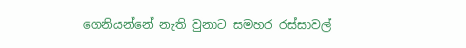ගෙනියන්නේ නැති වුනාට සමහර රස්සාවල්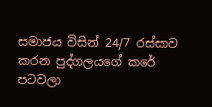සමාජය විසින් 24/7 රස්සාව කරන පුද්ගලයගේ කරේ පටවලා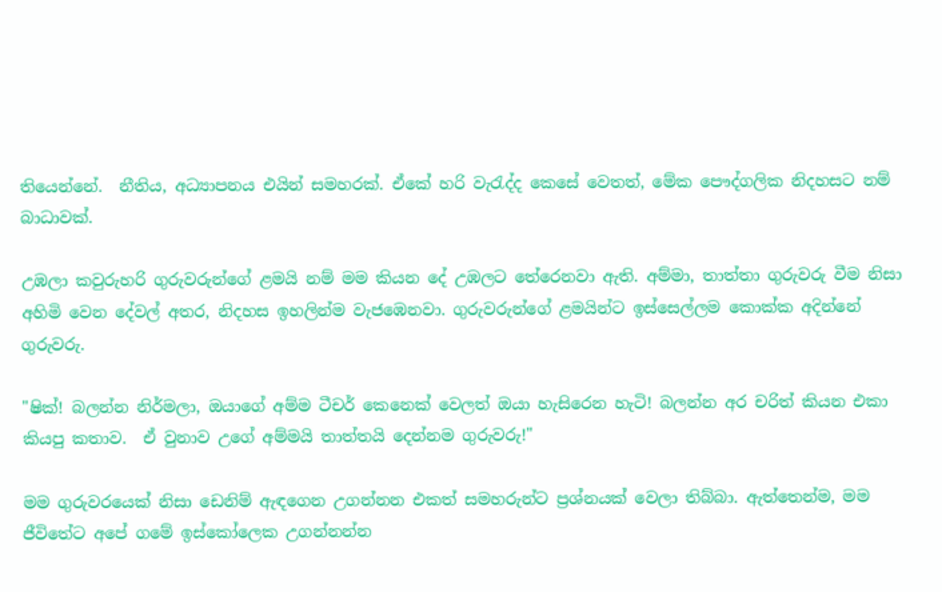තියෙන්නේ.  නීතිය, අධ්‍යාපනය එයින් සමහරක්. ඒකේ හරි වැ‍රැද්ද කෙසේ වෙතත්, මේක පෞද්ගලික නිදහසට නම් බාධාවක්.

උඹලා කවුරුහරි ගුරුවරුන්ගේ ළමයි නම් මම කියන දේ උඹලට තේරෙනවා ඇති. අම්මා, තාත්තා ගුරුවරු වීම නිසා අහිමි වෙන දේවල් අතර, නිදහස ඉහලින්ම වැජඹෙනවා. ගුරුවරුන්ගේ ළමයින්ට ඉස්සෙල්ලම කොක්ක අදින්නේ ගුරුවරු.

"ෂික්! බලන්න නිර්මලා, ඔයාගේ අම්ම ටීචර් කෙනෙක් වෙලත් ඔයා හැසිරෙන හැටි! බලන්න අර චරිත් කියන එකා කියපු කතාව.  ඒ වුනාව උගේ අම්මයි තාත්තයි දෙන්නම ගුරුවරු!"

මම ගුරුවරයෙක් නිසා ඩෙනිම් ඇඳගෙන උගන්නන එකත් සමහරුන්ට ප්‍රශ්නයක් වෙලා තිබ්බා. ඇත්තෙන්ම, මම ජීවිතේට අපේ ගමේ ඉස්කෝලෙක උගන්නන්න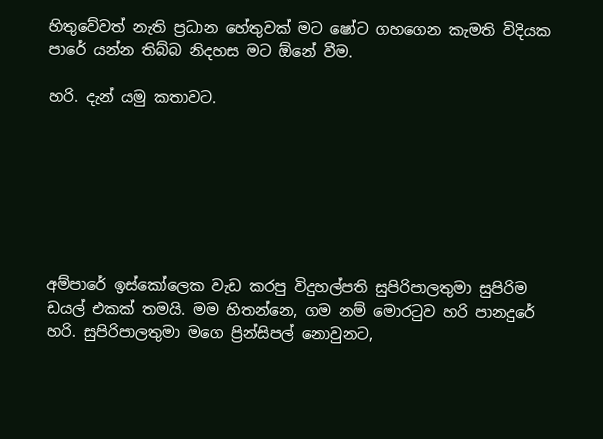හිතුවේවත් නැති ප්‍රධාන හේතුවක් මට ෂෝට ගහගෙන කැමති විදියක පාරේ යන්න තිබ්බ නිදහස මට ඕනේ වීම.

හරි. දැන් යමු කතාවට.







අම්පාරේ ඉස්කෝලෙක වැඩ කරපු විදුහල්පති සුපිරිපාලතුමා සුපිරිම ඩයල් එකක් තමයි. මම හිතන්නෙ, ගම නම් මොර‍ටුව හරි පානදුරේ හරි. සුපිරිපාලතුමා මගෙ ප්‍රින්සිපල් නොවුනට,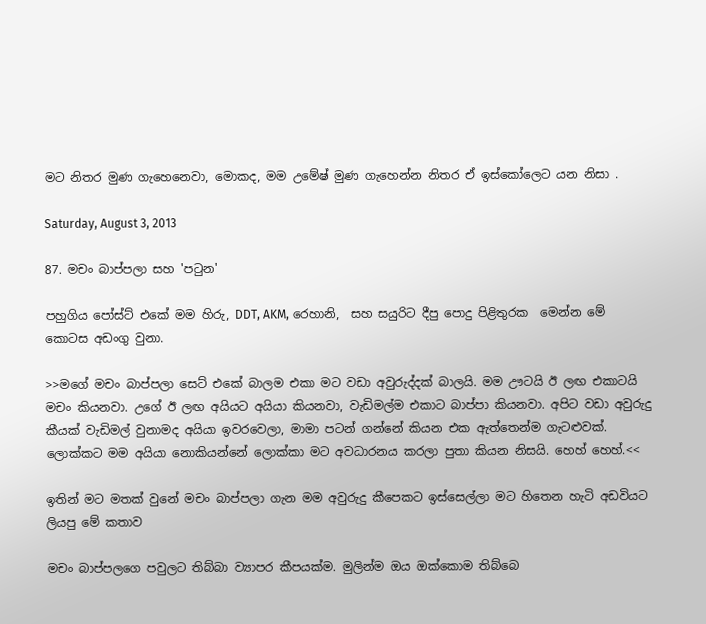මට නිතර මුණ ගැහෙනෙවා, මොකද, මම උමේෂ් මුණ ගැහෙන්න නිතර ඒ ඉස්කෝලෙට යන නිසා .

Saturday, August 3, 2013

87. මචං බාප්පලා සහ 'ප‍ටුන'

පහුගිය පෝස්ට් එකේ මම හිරු, DDT, AKM, රෙහානි,  සහ සයුරිට දීපු පොදු පිළිතුරක  මෙන්න මේ කොටස අඩංගු වුනා.

>>මගේ මචං බාප්පලා සෙට් එකේ බාලම එකා මට වඩා අවුරුද්දක් බාලයි. මම ඌටයි ඊ ලඟ එකාටයි මචං කියනවා. උගේ ඊ ලඟ අයියට අයියා කියනවා, වැඩිමල්ම එකාට බාප්පා කියනවා. අපිට වඩා අවුරුදු කීයක් වැඩිමල් වුනාමද අයියා ඉවරවෙලා, මාමා පටන් ගන්නේ කියන එක ඇත්තෙන්ම ගැටළුවක්. ලොක්කට මම අයියා නොකියන්නේ ලොක්කා මට අවධාරනය කරලා පුතා කියන නිසයි. හෙහ් හෙහ්.<<

ඉතින් මට මතක් වුනේ මචං බාප්පලා ගැන මම අවුරුදු කීපෙකට ඉස්සෙල්ලා මට හිතෙන හැටි අඩවියට ලියපු මේ කතාව

මචං බාප්පලගෙ පවුලට තිබ්බා ව්‍යාපර කීපයක්ම. මුලින්ම ඔය ඔක්කොම තිබ්බෙ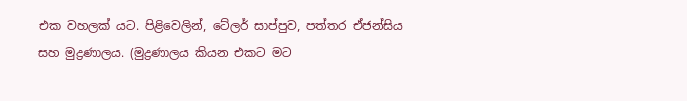එක වහලක් යට. පිළිවෙලින්, ටේලර් සාප්පුව, පත්තර ඒජන්සිය සහ මුද්‍රණාලය. (මුද්‍රණාලය කියන එකට මට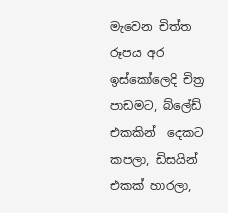මැවෙන චිත්ත රූපය අර ඉස්කෝලෙදි චිත්‍ර පාඩමට, බ්ලේඩ් එකකින්  දෙකට කපලා, ඩිසයින් එකක් හාරලා,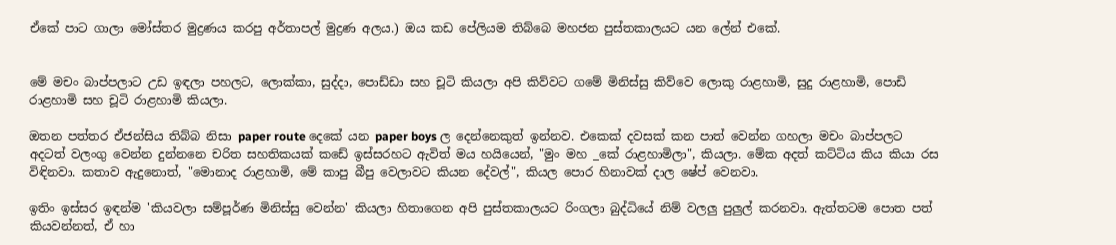ඒකේ පාට ගාලා මෝස්තර මුද්‍රණය කරපු අර්තාපල් මුද්‍රණ අලය.) ඔය කඩ පේලියම තිබ්බෙ මහජන පුස්තකාලයට යන ලේන් එකේ.


මේ මචං බාප්පලාට උඩ ඉඳලා පහලට, ලොක්කා, සුද්දා, පොඩ්ඩා සහ චූටි කියලා අපි කිව්වට ගමේ මිනිස්සු කිව්වෙ ලොකු රාළහාමි, සුදු රාළහාමි, පොඩි රාළහාමි සහ චූටි රාළහාමි කියලා.

ඔතන පත්තර ඒජන්සිය තිබ්බ නිසා paper route දෙකේ යන paper boys ල දෙන්නෙකුත් ඉන්නව. එකෙක් දවසක් කන පාත් වෙන්න ගහලා මචං බාප්පලට අදටත් වලංගු වෙන්න දුන්නනෙ චරිත සහතිකයක් කඩේ ඉස්සරහට ඇවිත් මය හයියෙන්, "මුං මහ _කේ රාළහාමිලා", කියලා. මේක අදත් කට්ටිය කිය කියා රස විඳිනවා. කතාව ඇදුනොත්, "මොනාද රාළහාමි, මේ කාපු බීපු වෙලාවට කියන දේවල්", කියල පොර හිනාවක් දාල ෂේප් වෙනවා.

ඉතිං ඉස්සර ඉඳන්ම 'කියවලා සම්පූර්ණ මිනිස්සු වෙන්න' කියලා හිතාගෙන අපි පුස්තකාලයට රිංගලා බුද්ධියේ නිම් වලලු පුලුල් කරනවා. ඇත්තටම පොත පත් කියවන්නත්, ඒ හා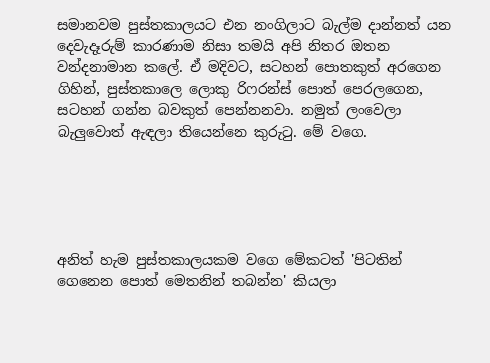සමානවම පුස්තකාලයට එන නංගිලාට බැල්ම දාන්නත් යන දෙවැදෑරුම් කාරණාම නිසා තමයි අපි නිතර ඔතන වන්දනාමාන කලේ. ඒ මදිවට, සටහන් පොතකුත් අරගෙන ගිහින්, පුස්තකාලෙ ලොකු රිෆරන්ස් පොත් පෙරලගෙන, සටහන් ගන්න බවකුත් පෙන්නනවා. නමුත් ලංවෙලා බැලුවොත් ඇඳලා තියෙන්නෙ කුරු‍ටු. මේ වගෙ.





අනිත් හැම පුස්තකාලයකම වගෙ මේකටත් 'පිටතින් ගෙනෙන පොත් මෙතනින් තබන්න' කියලා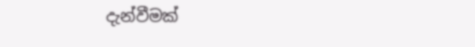දැන්වීමක්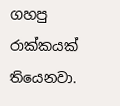ගහපු රාක්කයක් තියෙනවා.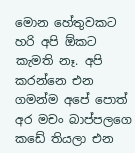මොන හේතුවකට හරි අපි ඕකට කැමති නෑ. අපි කරන්නෙ එන ගමන්ම අපේ පොත් අර මචං බාප්පලගෙ කඩේ තියලා එන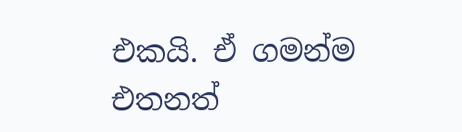එකයි. ඒ ගමන්ම එතනත්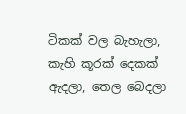ටිකක් වල බැහැලා, කැහි කූරක් දෙකක් ඇදලා, තෙල බෙදලා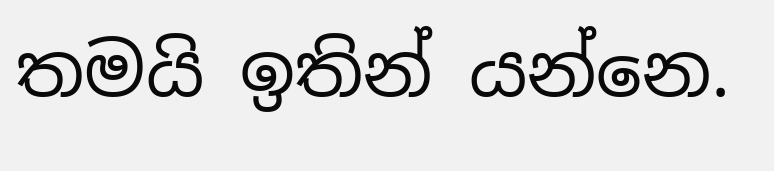තමයි ඉතින් යන්නෙ.